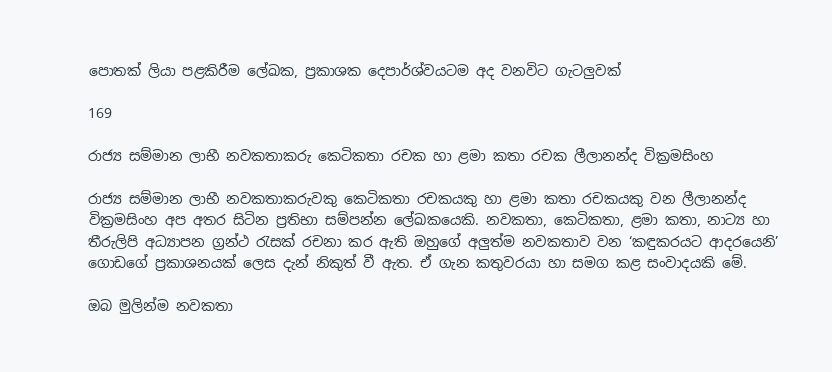පොතක් ලියා පළකිරීම ලේඛක, ප්‍රකාශක දෙපාර්ශ්වයටම අද වනවිට ගැටලුවක්

169

රාජ්‍ය සම්මාන ලාභී නවකතාකරු කෙටිකතා රචක හා ළමා කතා රචක ලීලානන්ද වික්‍රමසිංහ

රාජ්‍ය සම්මාන ලාභී නවකතාකරුවකු කෙටිකතා රචකයකු හා ළමා කතා රචකයකු වන ලීලානන්ද වික්‍රමසිංහ අප අතර සිටින ප්‍රතිභා සම්පන්න ලේඛකයෙකි. නවකතා, කෙටිකතා, ළමා කතා, නාට්‍ය හා තීරුලිපි අධ්‍යාපන ග්‍රන්ථ රැසක් රචනා කර ඇති ඔහුගේ අලුත්ම නවකතාව වන ‘කඳුකරයට ආදරයෙනි’ ගොඩගේ ප්‍රකාශනයක් ලෙස දැන් නිකුත් වී ඇත. ඒ ගැන කතුවරයා හා සමග කළ සංවාදයකි මේ.

ඔබ මුලින්ම නවකතා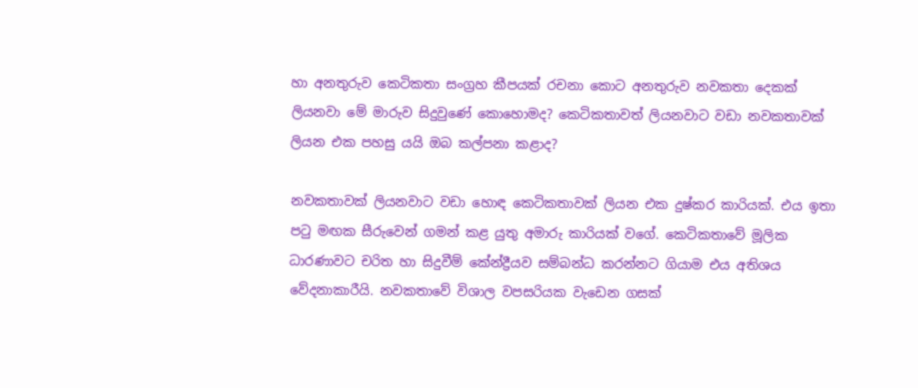හා අනතුරුව කෙටිකතා සංග්‍රහ කීපයක් රචනා කොට අනතුරුව නවකතා දෙකක් ලියනවා මේ මාරුව සිදුවුණේ කොහොමද? කෙටිකතාවත් ලියනවාට වඩා නවකතාවක් ලියන එක පහසු යයි ඔබ කල්පනා කළාද?

නවකතාවක් ලියනවාට වඩා හොඳ කෙටිකතාවක් ලියන එක දුෂ්කර කාරියක්. එය ඉතා පටු මඟක සීරුවෙන් ගමන් කළ යුතු අමාරු කාරියක් වගේ. කෙටිකතාවේ මූලික ධාරණාවට චරිත හා සිදුවීම් කේන්ද්‍රීයව සම්බන්ධ කරන්නට ගියාම එය අතිශය වේදනාකාරීයි. නවකතාවේ විශාල වපසරියක වැඩෙන ගසක්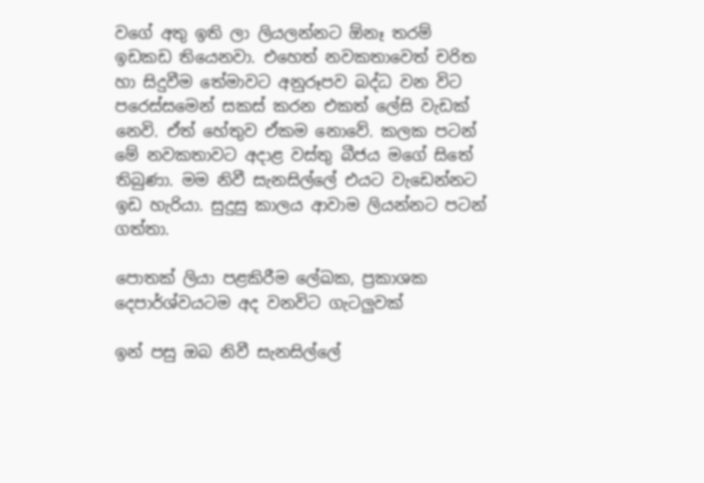වගේ අතු ඉති ලා ලියලන්නට ඕනෑ තරම් ඉඩකඩ තියෙනවා. එහෙත් නවකතාවෙත් චරිත හා සිදුවීම තේමාවට අනුරූපව බද්ධ වන විට පරෙස්සමෙන් සකස් කරන එකත් ලේසි වැඩක් නෙවි. ඒත් හේතුව ඒකම නොවේ. කලක පටන් මේ නවකතාවට අදාළ වස්තු බීජය මගේ සිතේ තිබුණා. මම නිවී සැනසිල්ලේ එයට වැඩෙන්නට ඉඩ හැරියා. සුදුසු කාලය ආවාම ලියන්නට පටන් ගත්තා.

පොතක් ලියා පළකිරීම ලේඛක, ප්‍රකාශක දෙපාර්ශ්වයටම අද වනවිට ගැටලුවක්

ඉන් පසු ඔබ නිවී සැනසිල්ලේ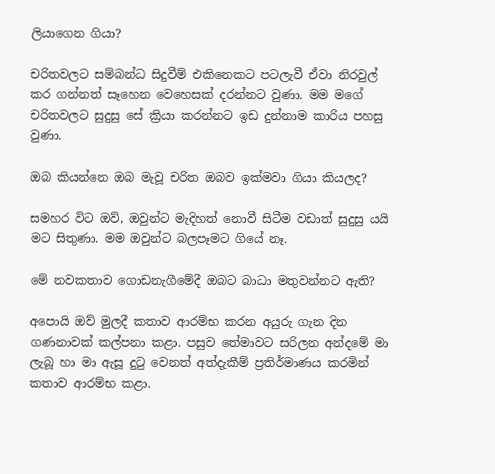ලියාගෙන ගියා?

චරිතවලට සම්බන්ධ සිදුවීම් එකිනෙකට පටලැවී ඒවා නිරවුල් කර ගන්නත් සෑහෙන වෙහෙසක් දරන්නට වුණා. මම මගේ චරිතවලට සුදුසු සේ ක්‍රියා කරන්නට ඉඩ දුන්නාම කාරිය පහසු වුණා.

ඔබ කියන්නෙ ඔබ මැවූ චරිත ඔබව ඉක්මවා ගියා කියලද?

සමහර විට ඔව්, ඔවුන්ට මැදිහත් නොවී සිටීම වඩාත් සුදුසු යයි මට සිතුණා. මම ඔවුන්ට බලපෑමට ගියේ නෑ.

මේ නවකතාව ගොඩනැගීමේදී ඔබට බාධා මතුවන්නට ඇති?

අපොයි ඔව් මුලදී කතාව ආරම්භ කරන අයුරු ගැන දින ගණනාවක් කල්පනා කළා. පසුව තේමාවට සරිලන අන්දමේ මා ලැබූ හා මා ඇසූ දුටු වෙනත් අත්දැකීම් ප්‍රතිර්මාණය කරමින් කතාව ආරම්භ කළා.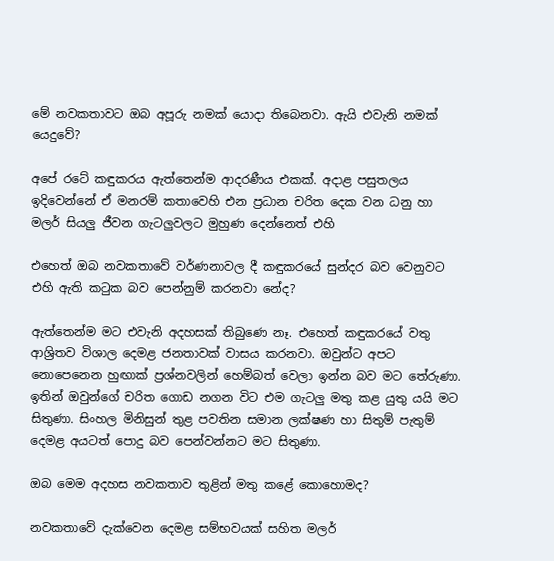මේ නවකතාවට ඔබ අපූරු නමක් යොදා තිබෙනවා. ඇයි එවැනි නමක් යෙදුවේ?

අපේ රටේ කඳුකරය ඇත්තෙන්ම ආදරණීය එකක්. අදාළ පසුතලය ඉදිවෙන්නේ ඒ මනරම් කතාවෙහි එන ප්‍රධාන චරිත දෙක වන ධනු හා මලර් සියලු ජීවන ගැටලුවලට මුහුණ දෙන්නෙත් එහි

එහෙත් ඔබ නවකතාවේ වර්ණනාවල දී කඳුකරයේ සුන්දර බව වෙනුවට එහි ඇති කටුක බව පෙන්නුම් කරනවා නේද?

ඇත්තෙන්ම මට එවැනි අදහසක් තිබුණෙ නෑ. එහෙත් කඳුකරයේ වතු ආශ්‍රිතව විශාල දෙමළ ජනතාවක් වාසය කරනවා. ඔවුන්ට අපට නොපෙනෙන හුඟාක් ප්‍රශ්නවලින් හෙම්බත් වෙලා ඉන්න බව මට තේරුණා. ඉතින් ඔවුන්ගේ චරිත ගොඩ නගන විට එම ගැටලු මතු කළ යුතු යයි මට සිතුණා. සිංහල මිනිසුන් තුළ පවතින සමාන ලක්ෂණ හා සිතුම් පැතුම් දෙමළ අයටත් පොදු බව පෙන්වන්නට මට සිතුණා.

ඔබ මෙම අදහස නවකතාව තුළින් මතු කළේ කොහොමද?

නවකතාවේ දැක්වෙන දෙමළ සම්භවයක් සහිත මලර්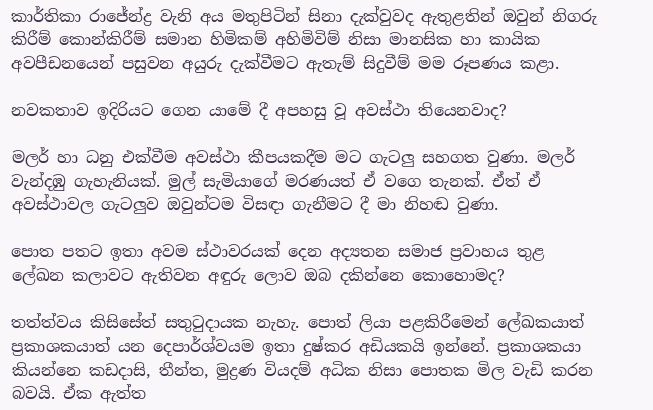කාර්තිකා රාජේන්ද්‍ර වැනි අය මතුපිටින් සිනා දැක්වුවද ඇතුළතින් ඔවුන් නිගරු කිරීම් කොන්කිරීම් සමාන හිමිකම් අහිමිවිම් නිසා මානසික හා කායික අවපීඩනයෙන් පසුවන අයුරු දැක්වීමට ඇතැම් සිදුවීම් මම රූපණය කළා.

නවකතාව ඉදිරියට ගෙන යාමේ දී අපහසු වූ අවස්ථා තියෙනවාද?

මලර් හා ධනු එක්වීම අවස්ථා කීපයකදීම මට ගැටලු සහගත වුණා. මලර් වැන්දඹු ගැහැනියක්. මුල් සැමියාගේ මරණයත් ඒ වගෙ තැනක්. ඒත් ඒ අවස්ථාවල ගැටලුව ඔවුන්ටම විසඳා ගැනීමට දී මා නිහඬ වුණා.

පොත පතට ඉතා අවම ස්ථාවරයක් දෙන අද්‍යතන සමාජ ප්‍රවාහය තුළ ලේඛන කලාවට ඇතිවන අඳුරු ලොව ඔබ දකින්නෙ කොහොමද?

තත්ත්වය කිසිසේත් සතුටුදායක නැහැ. පොත් ලියා පළකිරීමෙන් ලේඛකයාත් ප්‍රකාශකයාත් යන දෙපාර්ශ්වයම ඉතා දුෂ්කර අඩියකයි ඉන්නේ. ප්‍රකාශකයා කියන්නෙ කඩදාසි, තීන්ත, මුද්‍රණ වියදම් අධික නිසා පොතක මිල වැඩි කරන බවයි. ඒක ඇත්ත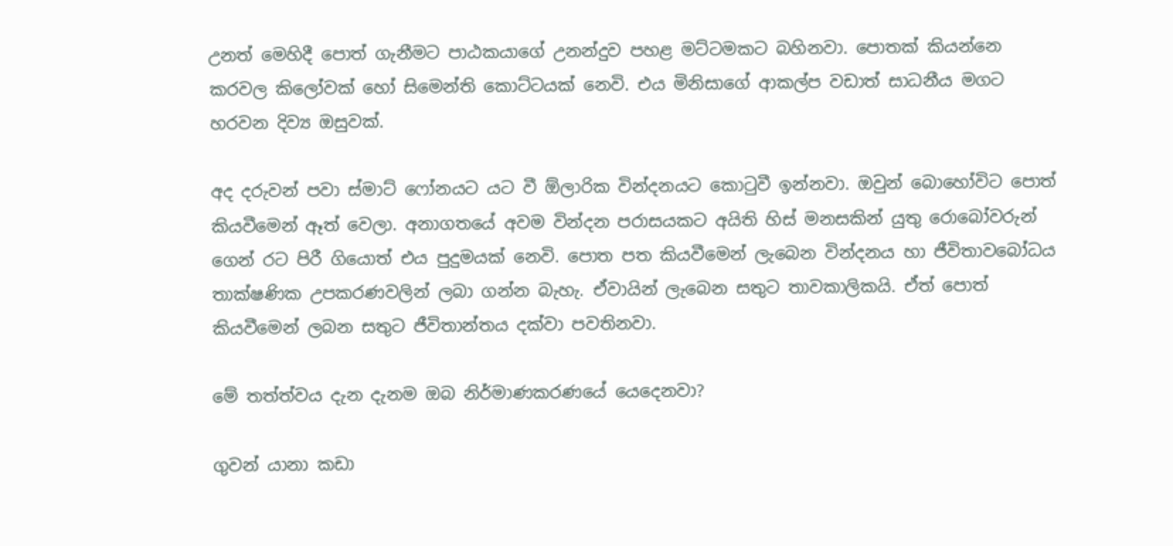උනත් මෙහිදී පොත් ගැනීමට පාඨකයාගේ උනන්දුව පහළ මට්ටමකට බහිනවා. පොතක් කියන්නෙ කරවල කිලෝවක් හෝ සිමෙන්ති කොට්ටයක් නෙවි. එය මිනිසාගේ ආකල්ප වඩාත් සාධනීය මගට හරවන දිව්‍ය ඔසුවක්.

අද දරුවන් පවා ස්මාට් ෆෝනයට යට වී ඕලාරික වින්දනයට කොටුවී ඉන්නවා. ඔවුන් බොහෝවිට පොත් කියවීමෙන් ඈත් වෙලා. අනාගතයේ අවම වින්දන පරාසයකට අයිති හිස් මනසකින් යුතු රොබෝවරුන් ගෙන් රට පිරී ගියොත් එය පුදුමයක් නෙවි. පොත පත කියවීමෙන් ලැබෙන වින්දනය හා ජීවිතාවබෝධය තාක්ෂණික උපකරණවලින් ලබා ගන්න බැහැ. ඒවායින් ලැබෙන සතුට තාවකාලිකයි. ඒත් පොත් කියවීමෙන් ලබන සතුට ජීවිතාන්තය දක්වා පවතිනවා.

මේ තත්ත්වය දැන දැනම ඔබ නිර්මාණකරණයේ යෙදෙනවා?

ගුවන් යානා කඩා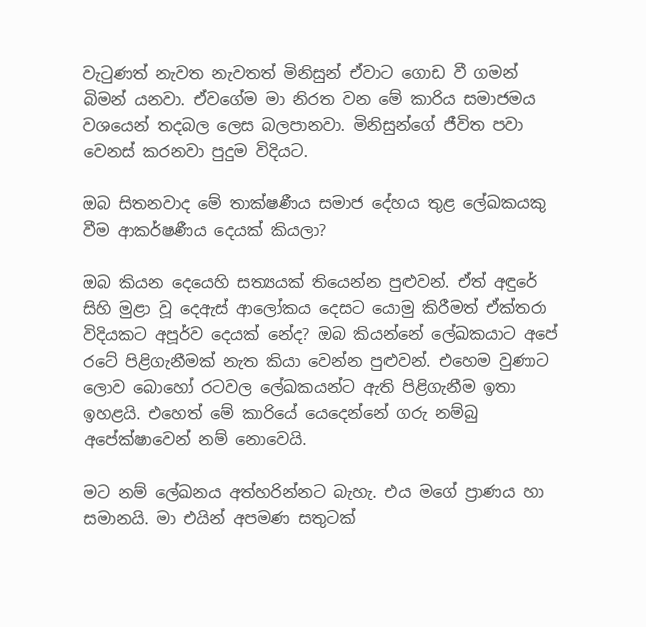වැටුණත් නැවත නැවතත් මිනිසුන් ඒවාට ගොඩ වී ගමන් බිමන් යනවා. ඒවගේම මා නිරත වන මේ කාරිය සමාජමය වශයෙන් තදබල ලෙස බලපානවා. මිනිසුන්ගේ ජීවිත පවා වෙනස් කරනවා පුදුම විදියට.

ඔබ සිතනවාද මේ තාක්ෂණීය සමාජ දේහය තුළ ලේඛකයකු වීම ආකර්ෂණීය දෙයක් කියලා?

ඔබ කියන දෙයෙහි සත්‍යයක් තියෙන්න පුළුවන්. ඒත් අඳුරේ සිහි මුළා වූ දෙඇස් ආලෝකය දෙසට යොමු කිරීමත් ඒක්තරා විදියකට අපූර්ව දෙයක් නේද? ඔබ කියන්නේ ලේඛකයාට අපේ රටේ පිළිගැනීමක් නැත කියා වෙන්න පුළුවන්. එහෙම වුණාට ලොව බොහෝ රටවල ලේඛකයන්ට ඇති පිළිගැනීම ඉතා ඉහළයි. එහෙත් මේ කාරියේ යෙදෙන්නේ ගරු නම්බු අපේක්ෂාවෙන් නම් නොවෙයි.

මට නම් ලේඛනය අත්හරින්නට බැහැ. එය මගේ ප්‍රාණය හා සමානයි. මා එයින් අපමණ සතුටක්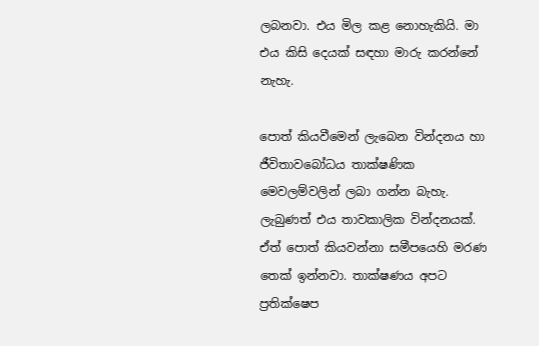ලබනවා. එය මිල කළ නොහැකියි. මා එය කිසි දෙයක් සඳහා මාරු කරන්නේ නැහැ.

පොත් කියවීමෙන් ලැබෙන වින්දනය හා ජීවිතාවබෝධය තාක්ෂණික මෙවලම්වලින් ලබා ගන්න බැහැ. ලැබුණත් එය තාවකාලික වින්දනයක්. ඒත් පොත් කියවන්නා සමීපයෙහි මරණ තෙක් ඉන්නවා. තාක්ෂණය අපට ප්‍රතික්ෂෙප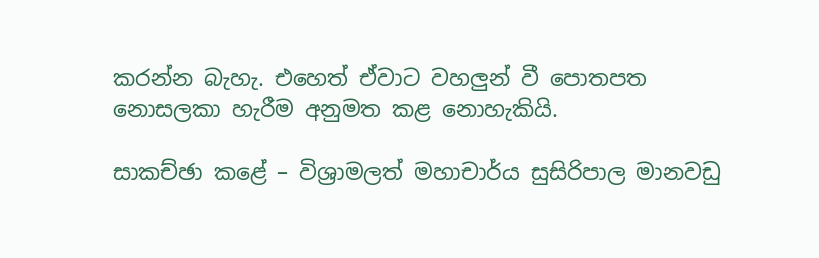කරන්න බැහැ. එහෙත් ඒවාට වහලුන් වී පොතපත නොසලකා හැරීම අනුමත කළ නොහැකියි.

සාකච්ඡා කළේ – විශ්‍රාමලත් මහාචාර්ය සුසිරිපාල මානවඩු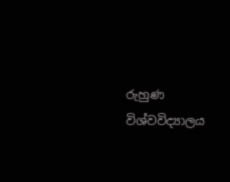රුහුණ විශ්වවිද්‍යාලය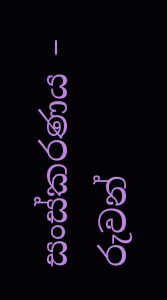සංස්කරණය – රුවන්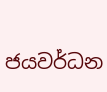ජයවර්ධන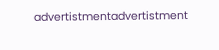advertistmentadvertistment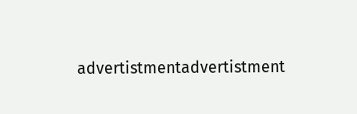advertistmentadvertistment